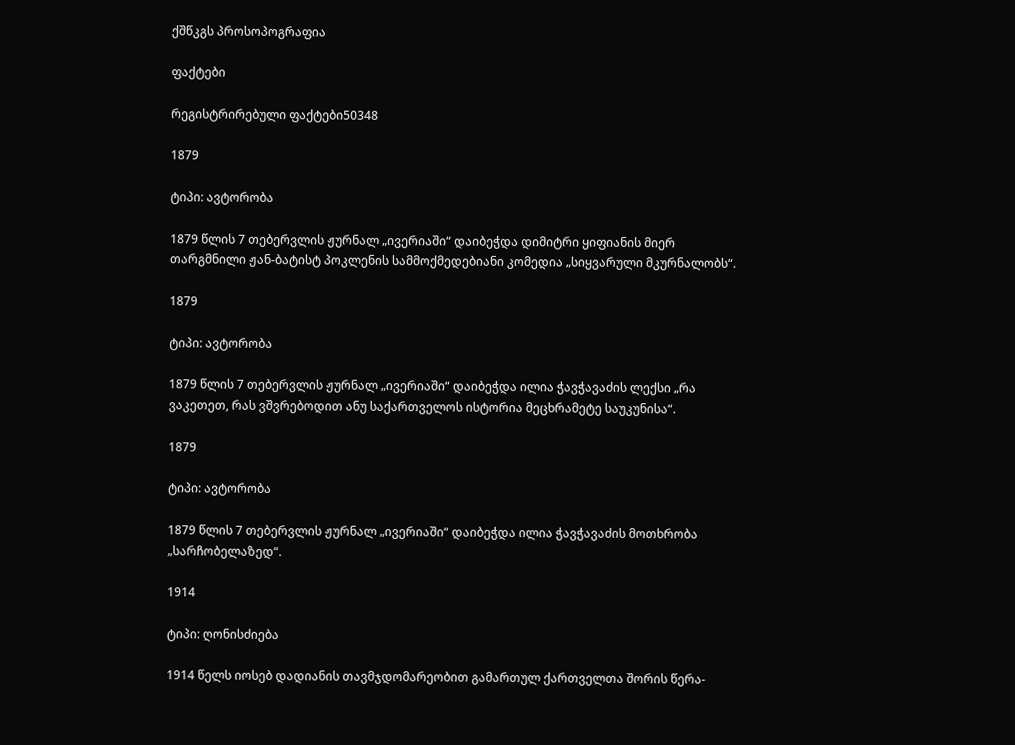ქშწკგს პროსოპოგრაფია

ფაქტები

რეგისტრირებული ფაქტები50348

1879

ტიპი: ავტორობა

1879 წლის 7 თებერვლის ჟურნალ „ივერიაში“ დაიბეჭდა დიმიტრი ყიფიანის მიერ თარგმნილი ჟან-ბატისტ პოკლენის სამმოქმედებიანი კომედია „სიყვარული მკურნალობს“.

1879

ტიპი: ავტორობა

1879 წლის 7 თებერვლის ჟურნალ „ივერიაში“ დაიბეჭდა ილია ჭავჭავაძის ლექსი „რა ვაკეთეთ, რას ვშვრებოდით ანუ საქართველოს ისტორია მეცხრამეტე საუკუნისა“.

1879

ტიპი: ავტორობა

1879 წლის 7 თებერვლის ჟურნალ „ივერიაში“ დაიბეჭდა ილია ჭავჭავაძის მოთხრობა „სარჩობელაზედ“.

1914

ტიპი: ღონისძიება

1914 წელს იოსებ დადიანის თავმჯდომარეობით გამართულ ქართველთა შორის წერა-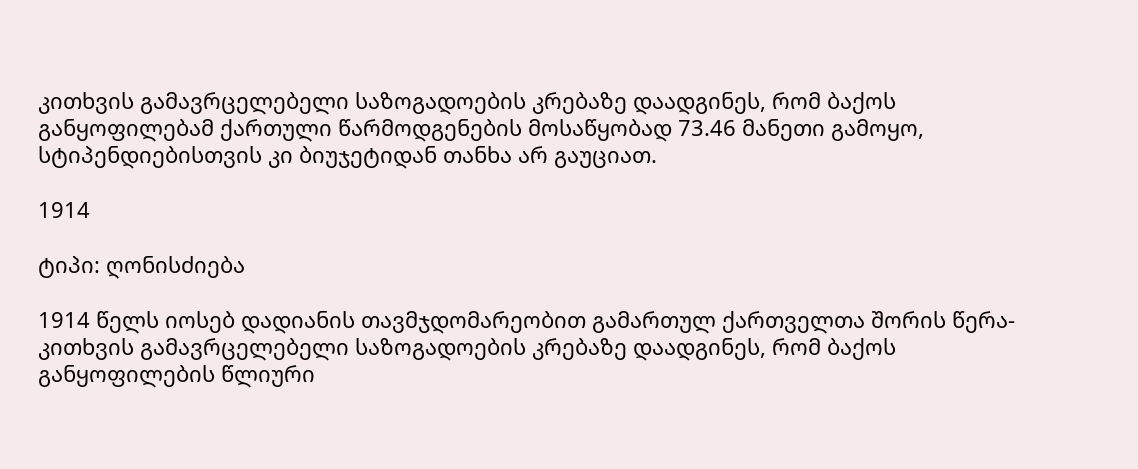კითხვის გამავრცელებელი საზოგადოების კრებაზე დაადგინეს, რომ ბაქოს განყოფილებამ ქართული წარმოდგენების მოსაწყობად 73.46 მანეთი გამოყო, სტიპენდიებისთვის კი ბიუჯეტიდან თანხა არ გაუციათ.

1914

ტიპი: ღონისძიება

1914 წელს იოსებ დადიანის თავმჯდომარეობით გამართულ ქართველთა შორის წერა-კითხვის გამავრცელებელი საზოგადოების კრებაზე დაადგინეს, რომ ბაქოს განყოფილების წლიური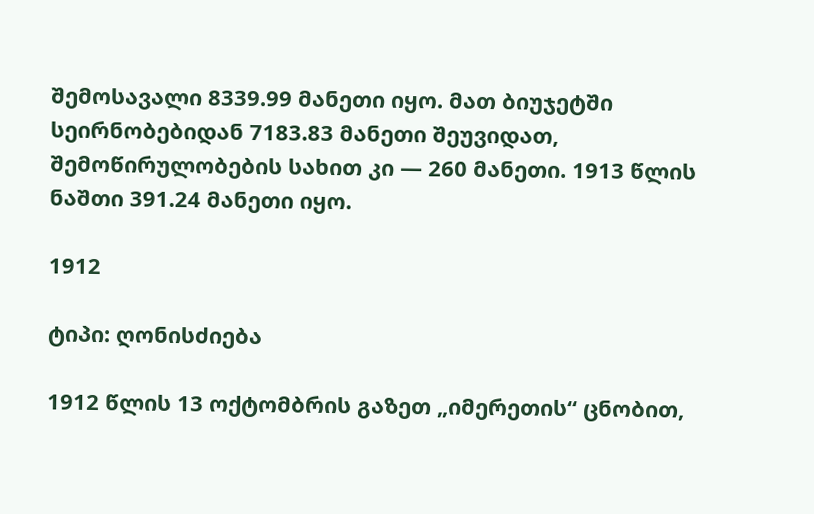შემოსავალი 8339.99 მანეთი იყო. მათ ბიუჯეტში სეირნობებიდან 7183.83 მანეთი შეუვიდათ, შემოწირულობების სახით კი — 260 მანეთი. 1913 წლის ნაშთი 391.24 მანეთი იყო.

1912

ტიპი: ღონისძიება

1912 წლის 13 ოქტომბრის გაზეთ „იმერეთის“ ცნობით,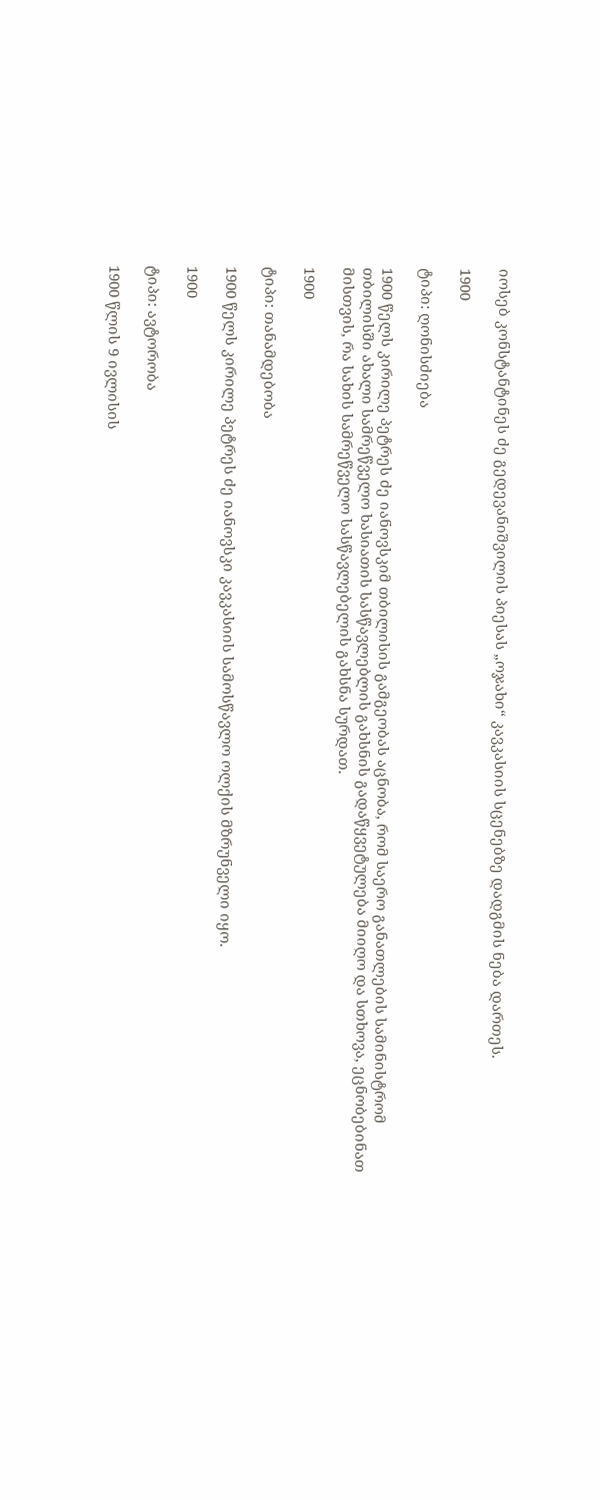იოსებ კონსტანტინეს ძე გედევანიშვილის პიესას „ოჯახი“ კავკასიის სცენებზე დადგმის ნება დართეს.

1900

ტიპი: ღონისძიება

1900 წელს კირილე პეტრეს ძე იანოვსკიმ თბილისის გამგეობას აცნობა, რომ საერო განათლების სამინისტრომ თბილისში ახალი სამრეწველო ხასიათის სასწავლებლის გახსნის გადაწყვეტულება მიიღო და სთხოვა, ეცნობებინათ მისთვის, რა სახის სამრეწველო სასწავლებელის გახსნა სურდათ.

1900

ტიპი: თანამდებობა

1900 წელს კირილე პეტრეს ძე იანოვსკი კავკასიის სამოსწავლო ოლქის მზრუნველი იყო.

1900

ტიპი: ავტორობა

1900 წლის 9 ივლისის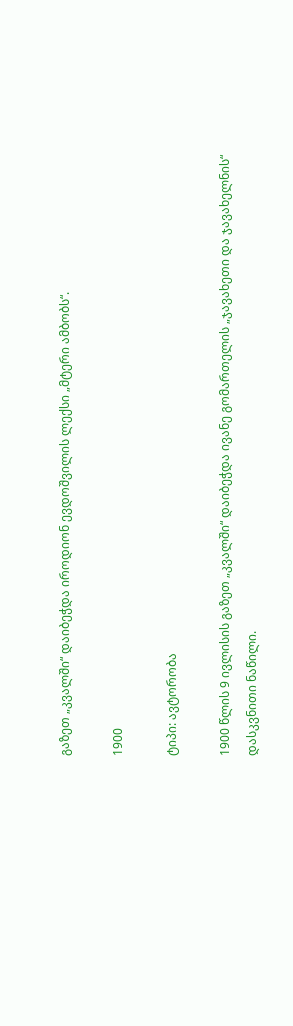გაზეთ „კვალში“ დაიბეჭდა იროდიონ ევდოშვილის ლექსი „მტერი ამბობს“.

1900

ტიპი: ავტორობა

1900 წლის 9 ივლისის გაზეთ „კვალში“ დაიბეჭდა ივანე გომართელის „ჯავახეთი და ჯავახელნის“ დასკვნითი ნაწილი.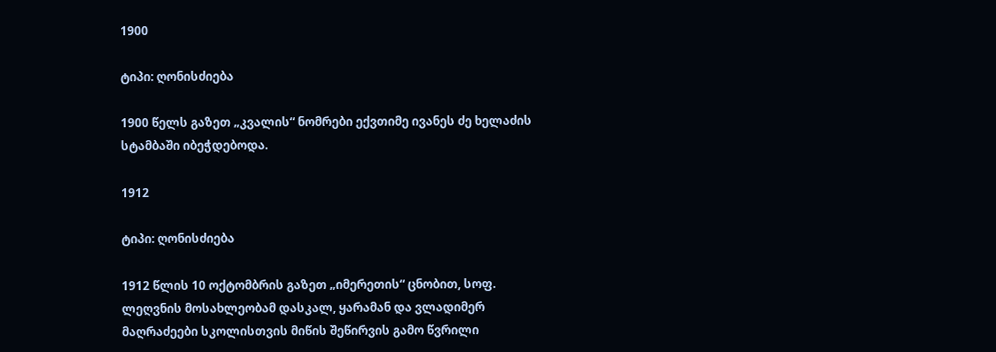1900

ტიპი: ღონისძიება

1900 წელს გაზეთ „კვალის“ ნომრები ექვთიმე ივანეს ძე ხელაძის სტამბაში იბეჭდებოდა.

1912

ტიპი: ღონისძიება

1912 წლის 10 ოქტომბრის გაზეთ „იმერეთის“ ცნობით, სოფ. ლეღვნის მოსახლეობამ დასკალ, ყარამან და ვლადიმერ მაღრაძეები სკოლისთვის მიწის შეწირვის გამო წვრილი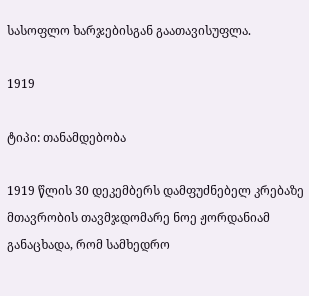სასოფლო ხარჯებისგან გაათავისუფლა.

1919

ტიპი: თანამდებობა

1919 წლის 30 დეკემბერს დამფუძნებელ კრებაზე მთავრობის თავმჯდომარე ნოე ჟორდანიამ განაცხადა, რომ სამხედრო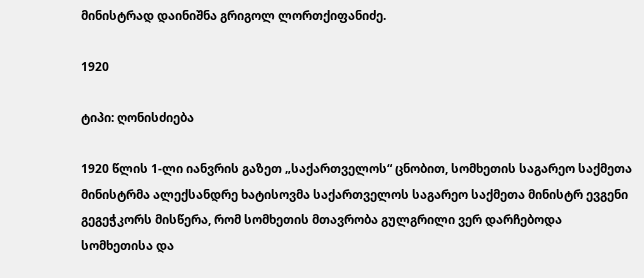მინისტრად დაინიშნა გრიგოლ ლორთქიფანიძე.

1920

ტიპი: ღონისძიება

1920 წლის 1-ლი იანვრის გაზეთ „საქართველოს“ ცნობით, სომხეთის საგარეო საქმეთა მინისტრმა ალექსანდრე ხატისოვმა საქართველოს საგარეო საქმეთა მინისტრ ევგენი გეგეჭკორს მისწერა, რომ სომხეთის მთავრობა გულგრილი ვერ დარჩებოდა სომხეთისა და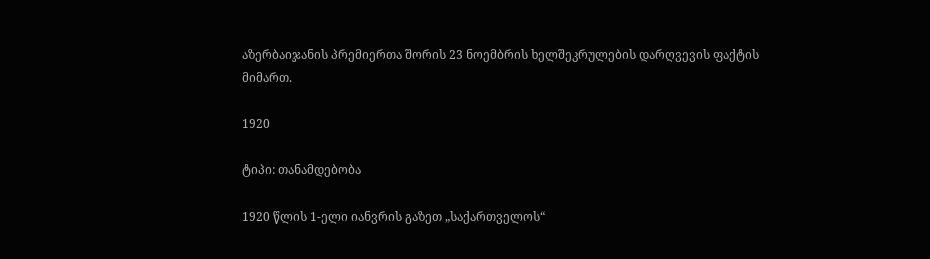აზერბაიჯანის პრემიერთა შორის 23 ნოემბრის ხელშეკრულების დარღვევის ფაქტის მიმართ.

1920

ტიპი: თანამდებობა

1920 წლის 1-ელი იანვრის გაზეთ „საქართველოს“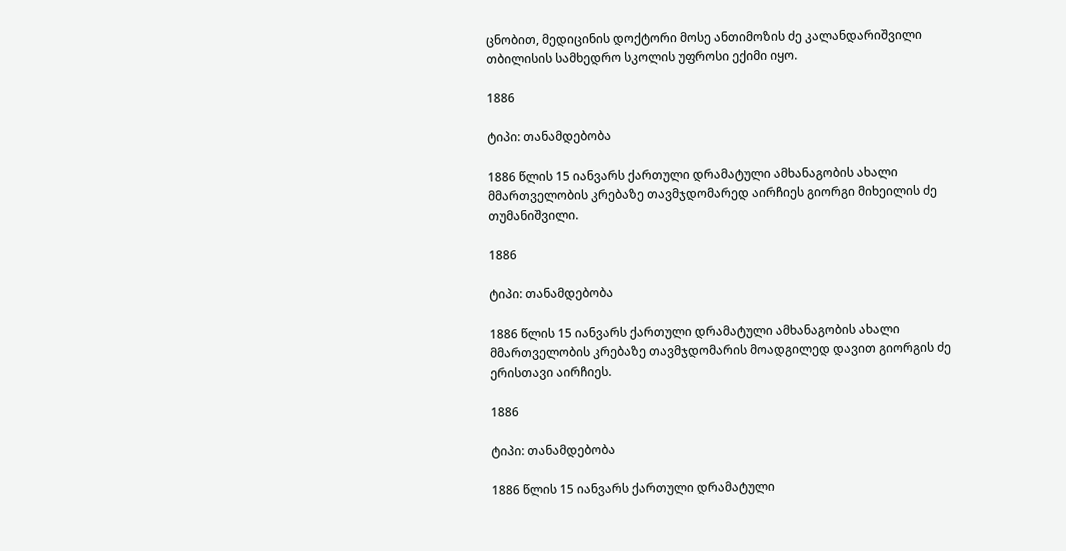ცნობით, მედიცინის დოქტორი მოსე ანთიმოზის ძე კალანდარიშვილი თბილისის სამხედრო სკოლის უფროსი ექიმი იყო.

1886

ტიპი: თანამდებობა

1886 წლის 15 იანვარს ქართული დრამატული ამხანაგობის ახალი მმართველობის კრებაზე თავმჯდომარედ აირჩიეს გიორგი მიხეილის ძე თუმანიშვილი.

1886

ტიპი: თანამდებობა

1886 წლის 15 იანვარს ქართული დრამატული ამხანაგობის ახალი მმართველობის კრებაზე თავმჯდომარის მოადგილედ დავით გიორგის ძე ერისთავი აირჩიეს.

1886

ტიპი: თანამდებობა

1886 წლის 15 იანვარს ქართული დრამატული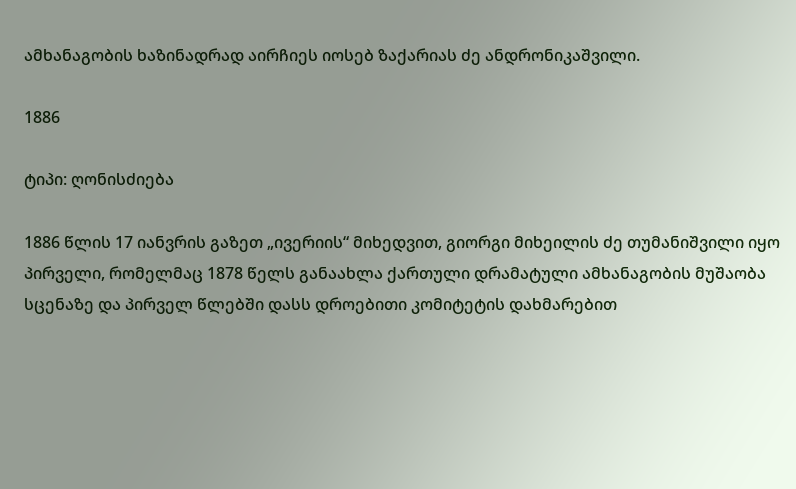ამხანაგობის ხაზინადრად აირჩიეს იოსებ ზაქარიას ძე ანდრონიკაშვილი.

1886

ტიპი: ღონისძიება

1886 წლის 17 იანვრის გაზეთ „ივერიის“ მიხედვით, გიორგი მიხეილის ძე თუმანიშვილი იყო პირველი, რომელმაც 1878 წელს განაახლა ქართული დრამატული ამხანაგობის მუშაობა სცენაზე და პირველ წლებში დასს დროებითი კომიტეტის დახმარებით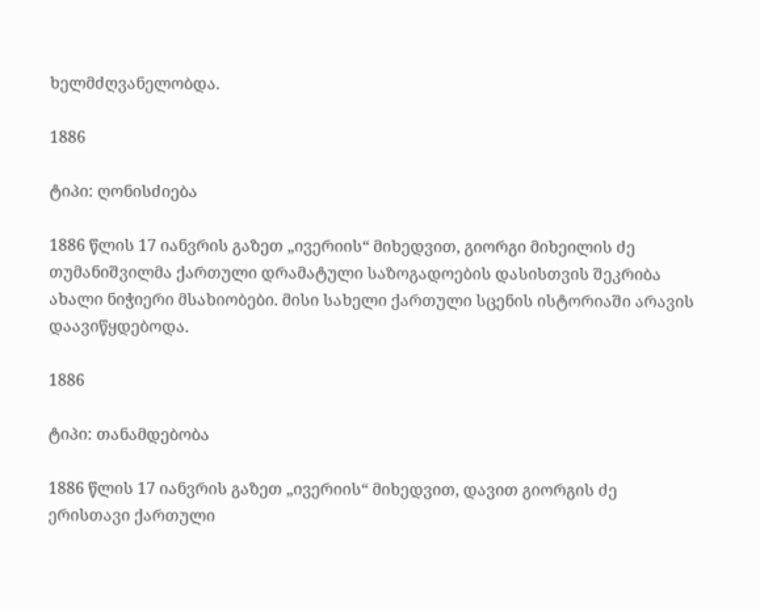ხელმძღვანელობდა.

1886

ტიპი: ღონისძიება

1886 წლის 17 იანვრის გაზეთ „ივერიის“ მიხედვით, გიორგი მიხეილის ძე თუმანიშვილმა ქართული დრამატული საზოგადოების დასისთვის შეკრიბა ახალი ნიჭიერი მსახიობები. მისი სახელი ქართული სცენის ისტორიაში არავის დაავიწყდებოდა.

1886

ტიპი: თანამდებობა

1886 წლის 17 იანვრის გაზეთ „ივერიის“ მიხედვით, დავით გიორგის ძე ერისთავი ქართული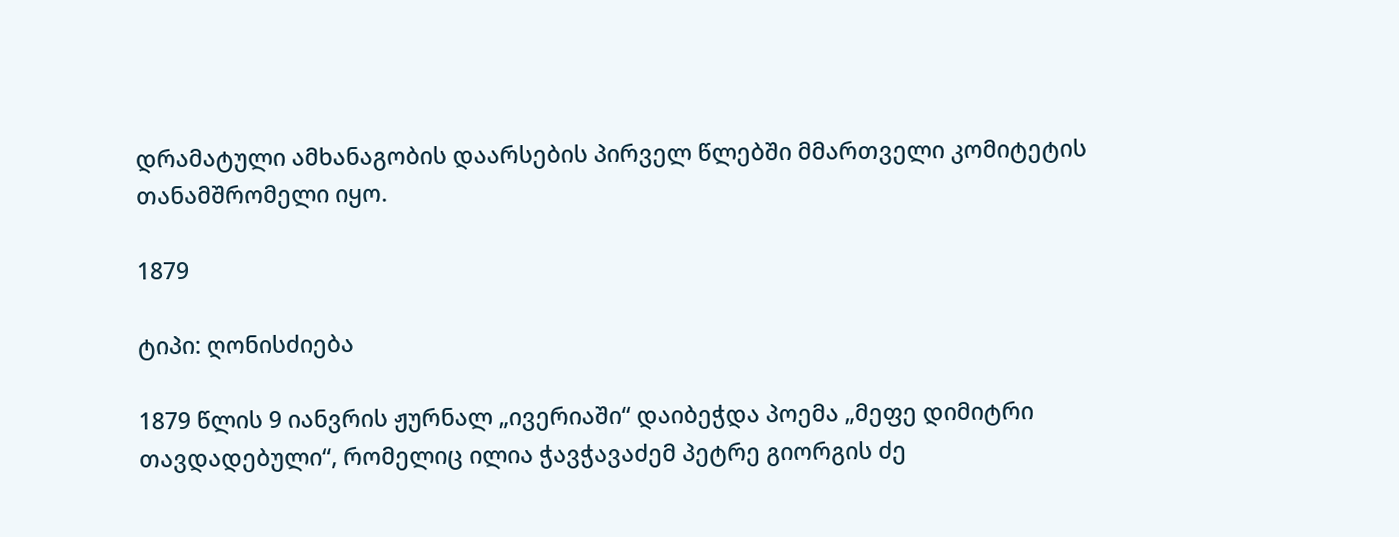დრამატული ამხანაგობის დაარსების პირველ წლებში მმართველი კომიტეტის თანამშრომელი იყო.

1879

ტიპი: ღონისძიება

1879 წლის 9 იანვრის ჟურნალ „ივერიაში“ დაიბეჭდა პოემა „მეფე დიმიტრი თავდადებული“, რომელიც ილია ჭავჭავაძემ პეტრე გიორგის ძე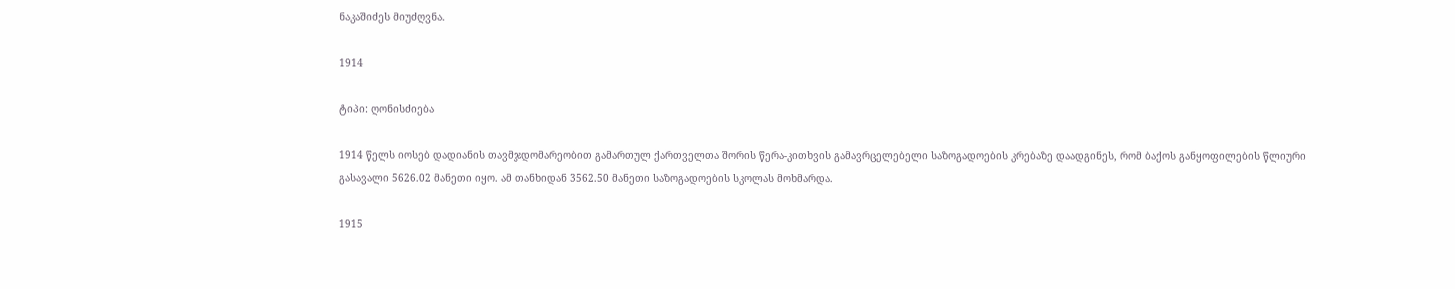ნაკაშიძეს მიუძღვნა.

1914

ტიპი: ღონისძიება

1914 წელს იოსებ დადიანის თავმჯდომარეობით გამართულ ქართველთა შორის წერა-კითხვის გამავრცელებელი საზოგადოების კრებაზე დაადგინეს, რომ ბაქოს განყოფილების წლიური გასავალი 5626.02 მანეთი იყო. ამ თანხიდან 3562.50 მანეთი საზოგადოების სკოლას მოხმარდა.

1915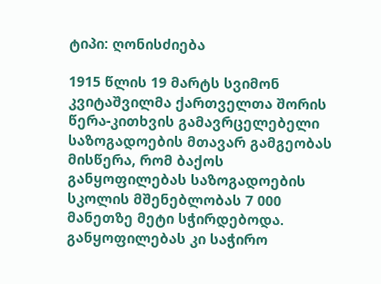ტიპი: ღონისძიება

1915 წლის 19 მარტს სვიმონ კვიტაშვილმა ქართველთა შორის წერა-კითხვის გამავრცელებელი საზოგადოების მთავარ გამგეობას მისწერა, რომ ბაქოს განყოფილებას საზოგადოების სკოლის მშენებლობას 7 000 მანეთზე მეტი სჭირდებოდა. განყოფილებას კი საჭირო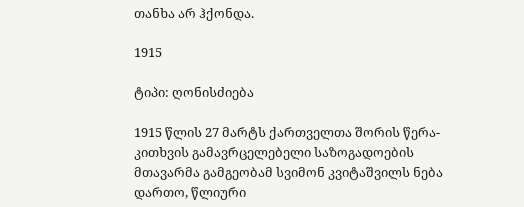თანხა არ ჰქონდა.

1915

ტიპი: ღონისძიება

1915 წლის 27 მარტს ქართველთა შორის წერა-კითხვის გამავრცელებელი საზოგადოების მთავარმა გამგეობამ სვიმონ კვიტაშვილს ნება დართო, წლიური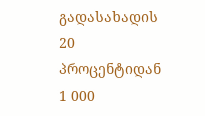გადასახადის 20 პროცენტიდან 1 000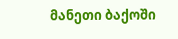მანეთი ბაქოში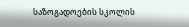საზოგადოების სკოლის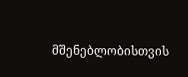მშენებლობისთვის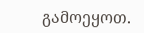გამოეყოთ.